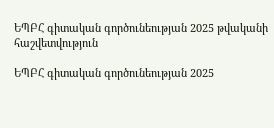ԵՊԲՀ գիտական գործունեության 2025 թվականի հաշվետվություն

ԵՊԲՀ գիտական գործունեության 2025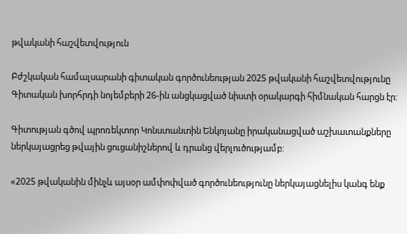թվականի հաշվետվություն

Բժշկական համալսարանի գիտական գործունեության 2025 թվականի հաշվետվությունը Գիտական խորհրդի նոյեմբերի 26-ին անցկացված նիստի օրակարգի հիմնական հարցն էր:

Գիտության գծով պրոռեկտոր Կոնստանտին Ենկոյանը իրականացված աշխատանքները ներկայացրեց թվային ցուցանիշներով և դրանց վերլուծությամբ:

«2025 թվականին մինչև այսօր ամփոփված գործունեությունը ներկայացնելիս կանգ ենք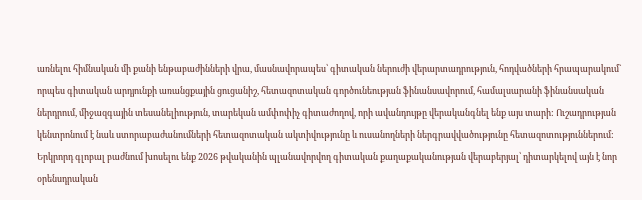առնելու հիմնական մի քանի ենթաբաժինների վրա, մասնավորապես՝ գիտական ներուժի վերարտադրություն, հոդվածների հրապարակում` որպես գիտական արդյունքի առանցքային ցուցանիշ, հետազոտական գործունեության ֆինանսավորում, համալսարանի ֆինանսական ներդրում, միջազգային տեսանելիություն, տարեկան ամփոփիչ գիտաժողով, որի ավանդույթը վերականգնել ենք այս տարի: Ուշադրության կենտրոնում է նաև ստորաբաժանումների հետազոտական ակտիվությունը և ուսանողների ներգրավվածությունը հետազոտություններում: Երկրորդ գլոբալ բաժնում խոսելու ենք 2026 թվականին պլանավորվող գիտական քաղաքականության վերաբերյալ՝ դիտարկելով այն է նոր օրենսդրական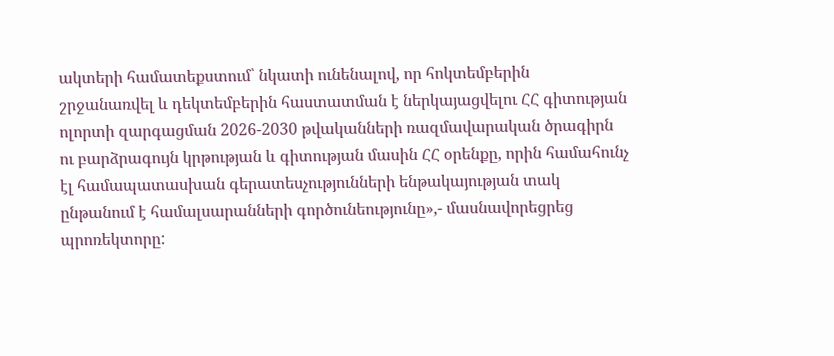ակտերի համատեքստում՝ նկատի ունենալով, որ հոկտեմբերին  շրջանառվել և դեկտեմբերին հաստատման է ներկայացվելու ՀՀ գիտության ոլորտի զարգացման 2026-2030 թվականների ռազմավարական ծրագիրն ու բարձրագույն կրթության և գիտության մասին ՀՀ օրենքը, որին համահունչ էլ համապատասխան գերատեսչությունների ենթակայության տակ ընթանում է համալսարանների գործունեությունը»,- մասնավորեցրեց պրոռեկտորը: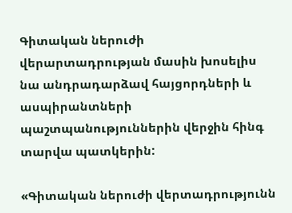Գիտական ներուժի վերարտադրության մասին խոսելիս նա անդրադարձավ հայցորդների և ասպիրանտների պաշտպանություններին վերջին հինգ տարվա պատկերին:

«Գիտական ներուժի վերտադրությունն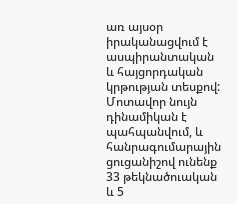առ այսօր իրականացվում է  ասպիրանտական և հայցորդական կրթության տեսքով: Մոտավոր նույն դինամիկան է պահպանվում, և հանրագումարային ցուցանիշով ունենք 33 թեկնածուական և 5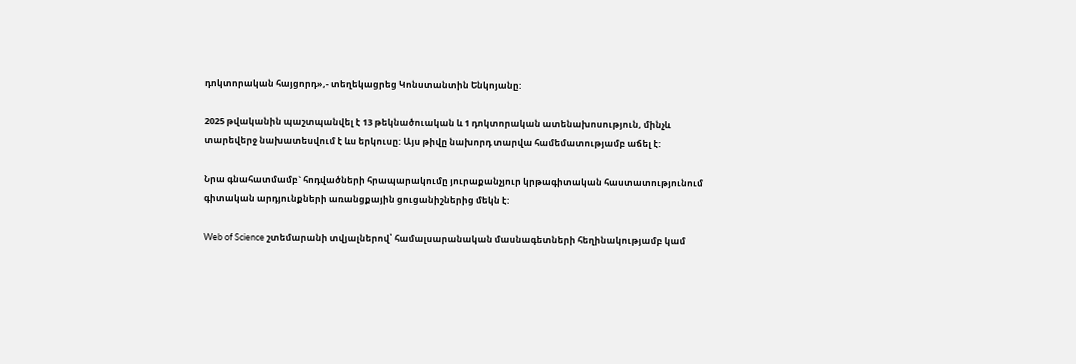դոկտորական հայցորդ»,- տեղեկացրեց Կոնստանտին Ենկոյանը:

2025 թվականին պաշտպանվել է 13 թեկնածուական և 1 դոկտորական ատենախոսություն, մինչև տարեվերջ նախատեսվում է ևս երկուսը: Այս թիվը նախորդ տարվա համեմատությամբ աճել է:

Նրա գնահատմամբ` հոդվածների հրապարակումը յուրաքանչյուր կրթագիտական հաստատությունում գիտական արդյունքների առանցքային ցուցանիշներից մեկն է:

Web of Science շտեմարանի տվյալներով՝ համալսարանական մասնագետների հեղինակությամբ կամ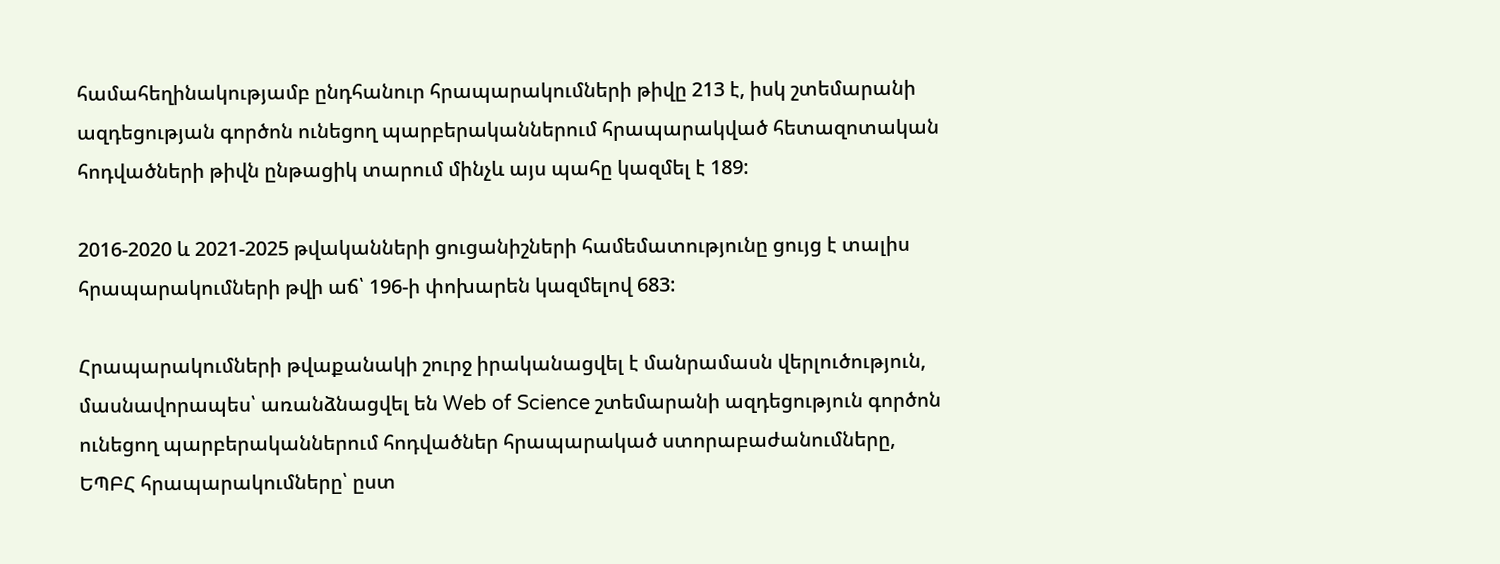համահեղինակությամբ ընդհանուր հրապարակումների թիվը 213 է, իսկ շտեմարանի ազդեցության գործոն ունեցող պարբերականներում հրապարակված հետազոտական հոդվածների թիվն ընթացիկ տարում մինչև այս պահը կազմել է 189:

2016-2020 և 2021-2025 թվականների ցուցանիշների համեմատությունը ցույց է տալիս հրապարակումների թվի աճ՝ 196-ի փոխարեն կազմելով 683:

Հրապարակումների թվաքանակի շուրջ իրականացվել է մանրամասն վերլուծություն, մասնավորապես՝ առանձնացվել են Web of Science շտեմարանի ազդեցություն գործոն ունեցող պարբերականներում հոդվածներ հրապարակած ստորաբաժանումները, ԵՊԲՀ հրապարակումները՝ ըստ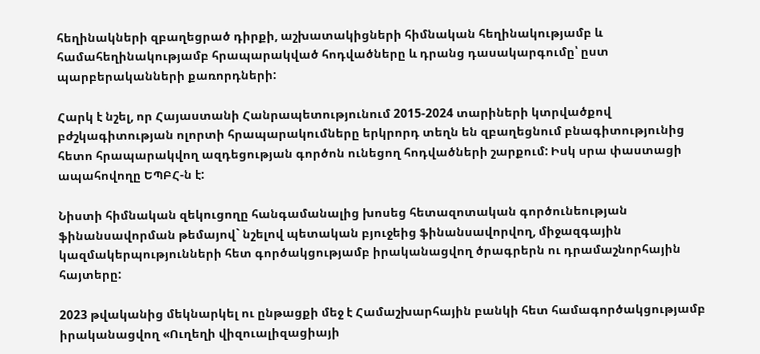հեղինակների զբաղեցրած դիրքի, աշխատակիցների հիմնական հեղինակությամբ և համահեղինակությամբ հրապարակված հոդվածները և դրանց դասակարգումը՝ ըստ պարբերականների քառորդների:

Հարկ է նշել, որ Հայաստանի Հանրապետությունում 2015-2024 տարիների կտրվածքով բժշկագիտության ոլորտի հրապարակումները երկրորդ տեղն են զբաղեցնում բնագիտությունից հետո հրապարակվող ազդեցության գործոն ունեցող հոդվածների շարքում: Իսկ սրա փաստացի ապահովողը ԵՊԲՀ-ն է:

Նիստի հիմնական զեկուցողը հանգամանալից խոսեց հետազոտական գործունեության ֆինանսավորման թեմայով` նշելով պետական բյուջեից ֆինանսավորվող, միջազգային կազմակերպությունների հետ գործակցությամբ իրականացվող ծրագրերն ու դրամաշնորհային հայտերը:

2023 թվականից մեկնարկել ու ընթացքի մեջ է Համաշխարհային բանկի հետ համագործակցությամբ իրականացվող «Ուղեղի վիզուալիզացիայի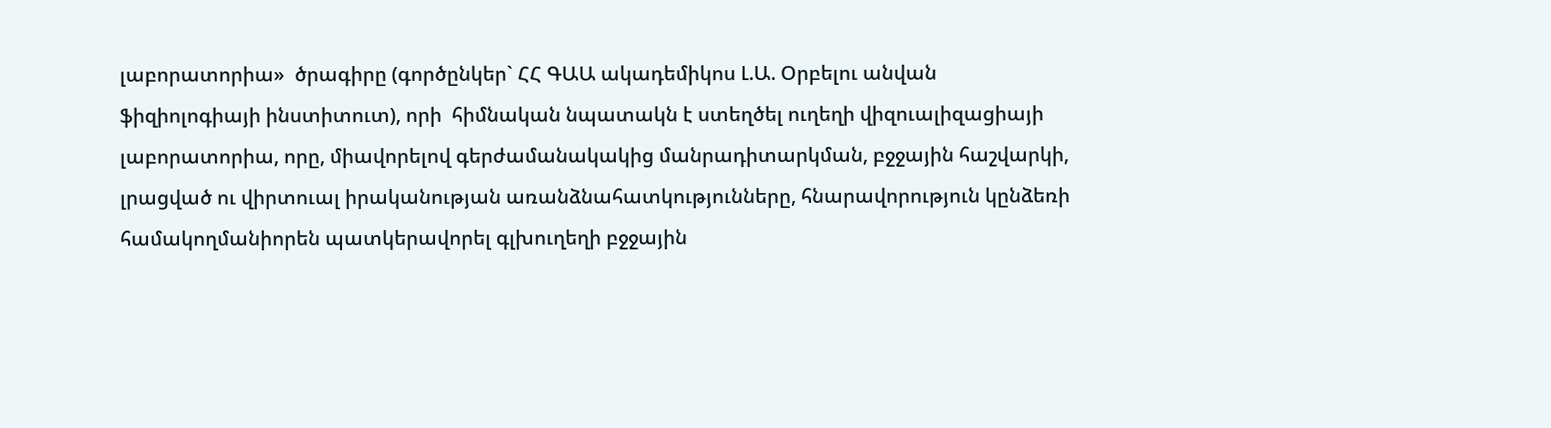լաբորատորիա»  ծրագիրը (գործընկեր` ՀՀ ԳԱԱ ակադեմիկոս Լ.Ա. Օրբելու անվան ֆիզիոլոգիայի ինստիտուտ), որի  հիմնական նպատակն է ստեղծել ուղեղի վիզուալիզացիայի լաբորատորիա, որը, միավորելով գերժամանակակից մանրադիտարկման, բջջային հաշվարկի, լրացված ու վիրտուալ իրականության առանձնահատկությունները, հնարավորություն կընձեռի համակողմանիորեն պատկերավորել գլխուղեղի բջջային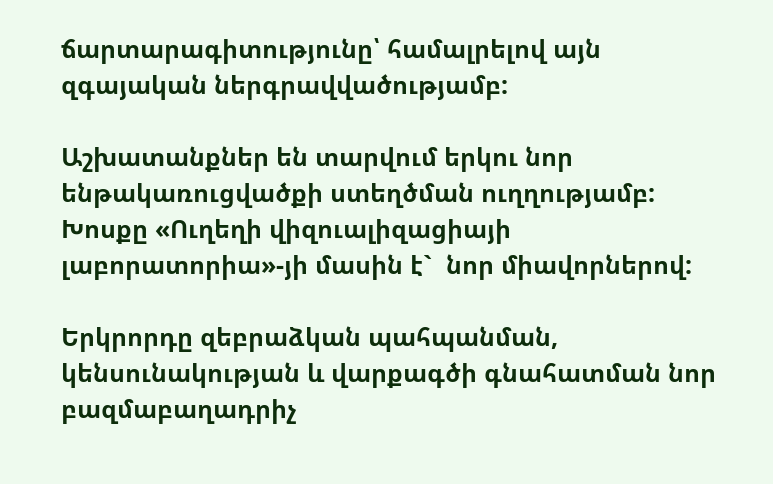ճարտարագիտությունը՝ համալրելով այն զգայական ներգրավվածությամբ:

Աշխատանքներ են տարվում երկու նոր ենթակառուցվածքի ստեղծման ուղղությամբ: Խոսքը «Ուղեղի վիզուալիզացիայի լաբորատորիա»-յի մասին է`  նոր միավորներով:

Երկրորդը զեբրաձկան պահպանման, կենսունակության և վարքագծի գնահատման նոր բազմաբաղադրիչ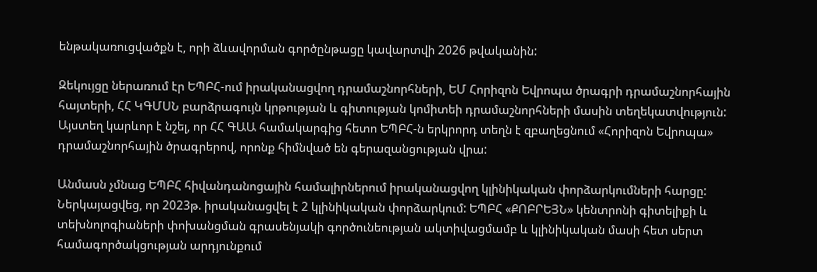ենթակառուցվածքն է, որի ձևավորման գործընթացը կավարտվի 2026 թվականին:

Զեկույցը ներառում էր ԵՊԲՀ-ում իրականացվող դրամաշնորհների, ԵՄ Հորիզոն Եվրոպա ծրագրի դրամաշնորհային հայտերի, ՀՀ ԿԳՄՍՆ բարձրագույն կրթության և գիտության կոմիտեի դրամաշնորհների մասին տեղեկատվություն: Այստեղ կարևոր է նշել, որ ՀՀ ԳԱԱ համակարգից հետո ԵՊԲՀ-ն երկրորդ տեղն է զբաղեցնում «Հորիզոն Եվրոպա» դրամաշնորհային ծրագրերով, որոնք հիմնված են գերազանցության վրա:

Անմասն չմնաց ԵՊԲՀ հիվանդանոցային համալիրներում իրականացվող կլինիկական փորձարկումների հարցը: Ներկայացվեց, որ 2023թ. իրականացվել է 2 կլինիկական փորձարկում: ԵՊԲՀ «ՔՈԲՐԵՅՆ» կենտրոնի գիտելիքի և տեխնոլոգիաների փոխանցման գրասենյակի գործունեության ակտիվացմամբ և կլինիկական մասի հետ սերտ համագործակցության արդյունքում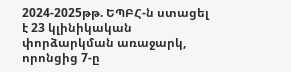2024-2025թթ. ԵՊԲՀ-ն ստացել է 23 կլինիկական փորձարկման առաջարկ, որոնցից 7-ը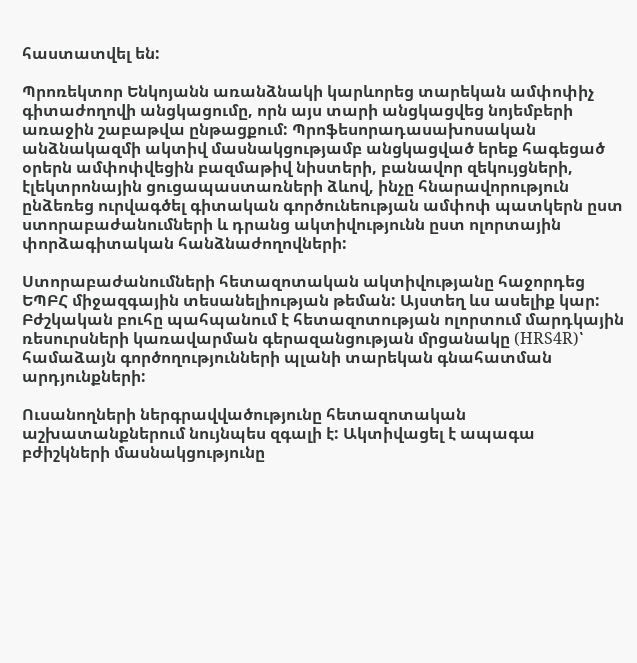հաստատվել են:

Պրոռեկտոր Ենկոյանն առանձնակի կարևորեց տարեկան ամփոփիչ գիտաժողովի անցկացումը, որն այս տարի անցկացվեց նոյեմբերի առաջին շաբաթվա ընթացքում: Պրոֆեսորադասախոսական անձնակազմի ակտիվ մասնակցությամբ անցկացված երեք հագեցած օրերն ամփոփվեցին բազմաթիվ նիստերի, բանավոր զեկույցների, էլեկտրոնային ցուցապաստառների ձևով, ինչը հնարավորություն ընձեռեց ուրվագծել գիտական գործունեության ամփոփ պատկերն ըստ ստորաբաժանումների և դրանց ակտիվությունն ըստ ոլորտային փորձագիտական հանձնաժողովների:

Ստորաբաժանումների հետազոտական ակտիվությանը հաջորդեց ԵՊԲՀ միջազգային տեսանելիության թեման: Այստեղ ևս ասելիք կար: Բժշկական բուհը պահպանում է հետազոտության ոլորտում մարդկային ռեսուրսների կառավարման գերազանցության մրցանակը (HRS4R)՝ համաձայն գործողությունների պլանի տարեկան գնահատման արդյունքների:

Ուսանողների ներգրավվածությունը հետազոտական աշխատանքներում նույնպես զգալի է: Ակտիվացել է ապագա բժիշկների մասնակցությունը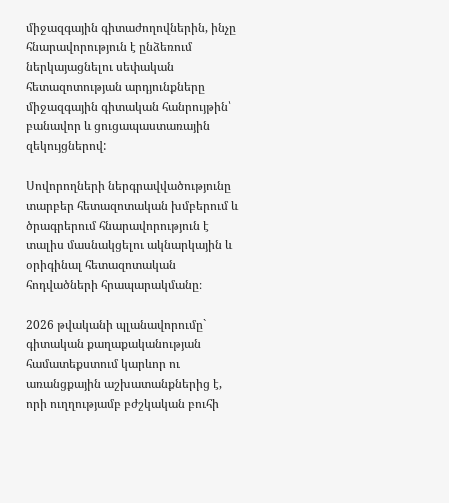միջազգային գիտաժողովներին, ինչը հնարավորություն է ընձեռում ներկայացնելու սեփական հետազոտության արդյունքները միջազգային գիտական հանրույթին՝ բանավոր և ցուցապաստառային զեկույցներով:

Սովորողների ներգրավվածությունը տարբեր հետազոտական խմբերում և ծրագրերում հնարավորություն է տալիս մասնակցելու ակնարկային և օրիգինալ հետազոտական հոդվածների հրապարակմանը։

2026 թվականի պլանավորումը` գիտական քաղաքականության համատեքստում կարևոր ու առանցքային աշխատանքներից է, որի ուղղությամբ բժշկական բուհի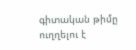գիտական թիմը ուղղելու է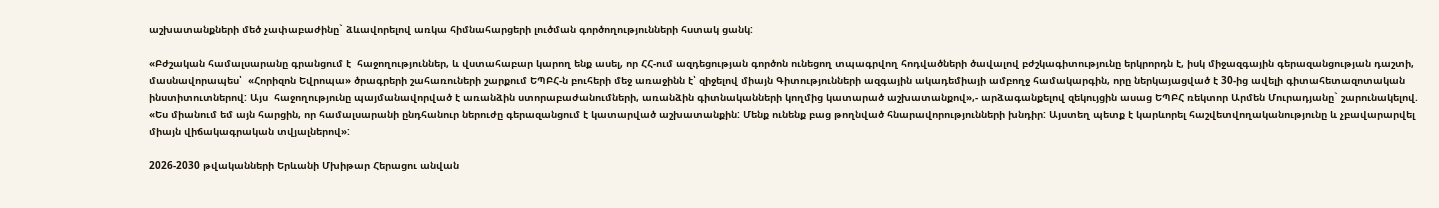աշխատանքների մեծ չափաբաժինը` ձևավորելով առկա հիմնահարցերի լուծման գործողությունների հստակ ցանկ:

«Բժշական համալսարանը գրանցում է  հաջողություններ, և վստահաբար կարող ենք ասել, որ ՀՀ-ում ազդեցության գործոն ունեցող տպագրվող հոդվածների ծավալով բժշկագիտությունը երկրորդն է, իսկ միջազգային գերազանցության դաշտի, մասնավորապես՝  «Հորիզոն Եվրոպա» ծրագրերի շահառուների շարքում ԵՊԲՀ-ն բուհերի մեջ առաջինն է՝ զիջելով միայն Գիտությունների ազգային ակադեմիայի ամբողջ համակարգին, որը ներկայացված է 30-ից ավելի գիտահետազոտական ինստիտուտներով: Այս  հաջողությունը պայմանավորված է առանձին ստորաբաժանումների, առանձին գիտնականների կողմից կատարած աշխատանքով»,- արձագանքելով զեկույցին ասաց ԵՊԲՀ ռեկտոր Արմեն Մուրադյանը` շարունակելով. «Ես միանում եմ այն հարցին, որ համալսարանի ընդհանուր ներուժը գերազանցում է կատարված աշխատանքին: Մենք ունենք բաց թողնված հնարավորությունների խնդիր: Այստեղ պետք է կարևորել հաշվետվողականությունը և չբավարարվել միայն վիճակագրական տվյալներով»:

2026-2030 թվականների Երևանի Մխիթար Հերացու անվան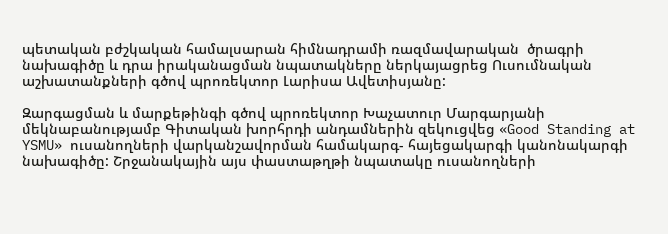պետական բժշկական համալսարան հիմնադրամի ռազմավարական  ծրագրի նախագիծը և դրա իրականացման նպատակները ներկայացրեց Ուսումնական աշխատանքների գծով պրոռեկտոր Լարիսա Ավետիսյանը:

Զարգացման և մարքեթինգի գծով պրոռեկտոր Խաչատուր Մարգարյանի մեկնաբանությամբ Գիտական խորհրդի անդամներին զեկուցվեց «Good Standing at YSMU» ուսանողների վարկանշավորման համակարգ- հայեցակարգի կանոնակարգի նախագիծը: Շրջանակային այս փաստաթղթի նպատակը ուսանողների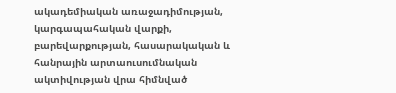ակադեմիական առաջադիմության, կարգապահական վարքի, բարեվարքության, հասարակական և հանրային արտաուսումնական ակտիվության վրա հիմնված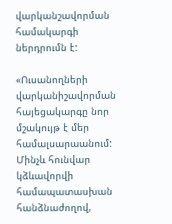վարկանշավորման համակարգի ներդրումն է:

«Ուսանողների վարկանիշավորման հայեցակարգը նոր մշակույթ է մեր համալսարաանում: Մինչև հունվար կձևավորվի համապատասխան հանձնաժողով,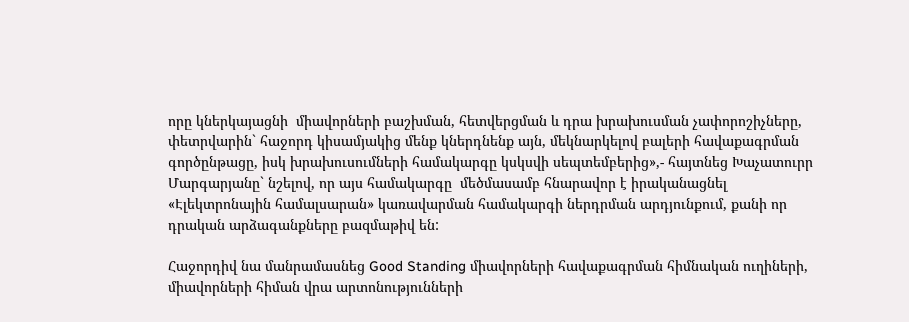որը կներկայացնի  միավորների բաշխման, հետվերցման և դրա խրախուսման չափորոշիչները, փետրվարին` հաջորդ կիսամյակից մենք կներդնենք այն, մեկնարկելով բալերի հավաքագրման գործընթացը, իսկ խրախուսումների համակարգը կսկսվի սեպտեմբերից»,- հայտնեց Խաչատուրր Մարգարյանը` նշելով, որ այս համակարգը  մեծմասամբ հնարավոր է իրականացնել «Էլեկտրոնային համալսարան» կառավարման համակարգի ներդրման արդյունքում, քանի որ դրական արձագանքները բազմաթիվ են:

Հաջորդիվ նա մանրամասնեց Good Standing միավորների հավաքագրման հիմնական ուղիների, միավորների հիման վրա արտոնությունների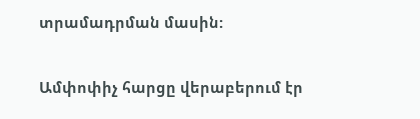տրամադրման մասին:

Ամփոփիչ հարցը վերաբերում էր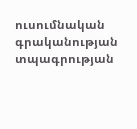ուսումնական գրականության տպագրության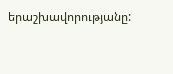երաշխավորությանը: